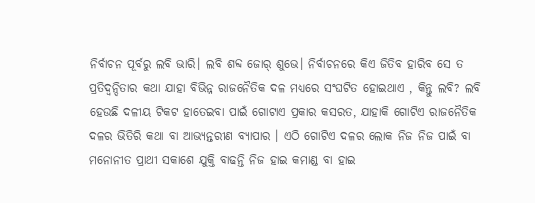ନିର୍ବାଚନ ପୂର୍ବରୁ ଲବି ଭାରି। ଲବି ଶବ୍ଦ ଜୋର୍ ଶୁଭେ। ନିର୍ବାଚନରେ କିଏ ଜିତିବ ହାରିବ ସେ ତ ପ୍ରତିଦ୍ୱନ୍ଦିତାର କଥା ଯାହା ବିଭିନ୍ନ ରାଜନୈତିକ ଦଳ ମଧ୍ୟରେ ସଂଘଟିତ ହୋଇଥାଏ , କିନ୍ତୁ ଲବି? ଲବି ହେଉଛି ଦଳୀୟ ଟିକଟ ହାତେଇବା ପାଇଁ ଗୋଟାଏ ପ୍ରକାର କସରତ, ଯାହାକି ଗୋଟିଏ ରାଜନୈତିକ ଦଳର ଭିତିରି କଥା ବା ଆଭ୍ୟନ୍ତରୀଣ ବ୍ୟାପାର । ଏଠି ଗୋଟିଏ ଦଳର ଲୋକ ନିଜ ନିଜ ପାଇଁ ବା ମନୋନୀତ ପ୍ରାଥୀ ସକାଶେ ଯୁକ୍ତି ବାଢନ୍ତି ନିଜ ହାଇ କମାଣ୍ଡ ବା ହାଇ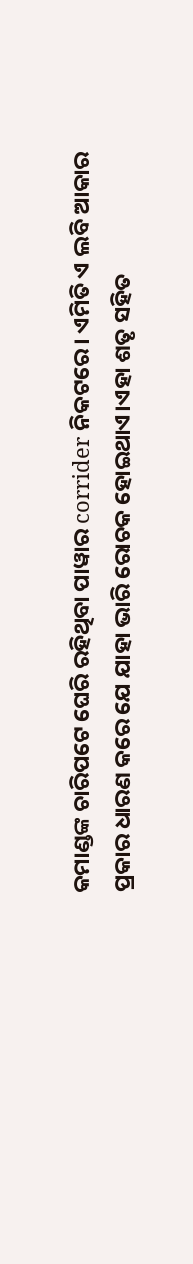କମାଣ୍ଡଙ୍କ ଚାରିପଟେ ଘେରି ରହିଥିବା ପାୱାର corrider ନିକଟରେ। ଏମିତି ଏ ଲବି ଆକାର ପ୍ରକାର ଧାରଣ କରେ ଯେ ଯାହା ଭାରି ରୋଚକ ହୋଇଥାଏ।ଏହା ଶତୃ ସହିତ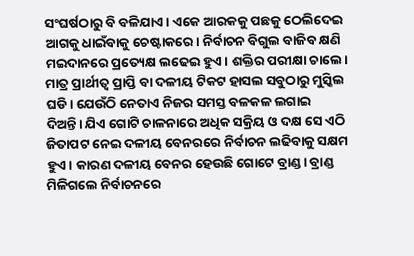ସଂଘର୍ଷଠାରୁ ବି ବଳିଯାଏ। ଏକେ ଆରକକୁ ପଛକୁ ଠେଲିଦେଇ ଆଗକୁ ଧାଇଁବାକୁ ଚେଷ୍ଟାକରେ। ନିର୍ବାଚନ ବିଗୁଲ ବାଜିବ କ୍ଷଣି ମଇଦାନରେ ପ୍ରତ୍ୟେକ୍ଷ ଲଢେଇ ହୁଏ। ଶକ୍ତିର ପରୀକ୍ଷା ଚାଲେ। ମାତ୍ର ପ୍ରାର୍ଥୀତ୍ୱ ପ୍ରାପ୍ତି ବା ଦଳୀୟ ଟିକଟ ହାସଲ ସବୁଠାରୁ ମୁସ୍କିଲ ଘଡି। ଯେଉଁଠି ନେତାଏ ନିଜର ସମସ୍ତ ବଳକଳ ଲଗାଇ ଦିଅନ୍ତି। ଯିଏ ଗୋଟି ଚାଳନାରେ ଅଧିକ ସକ୍ରିୟ ଓ ଦକ୍ଷ ସେ ଏଠି ଜିତାପଟ ନେଇ ଦଳୀୟ ବେନରରେ ନିର୍ବାଚନ ଲଢିବାକୁ ସକ୍ଷମ ହୁଏ। କାରଣ ଦଳୀୟ ବେନର ହେଉଛି ଗୋଟେ ବ୍ରାଣ୍ଡ। ବ୍ରାଣ୍ଡ ମିଳିଗଲେ ନିର୍ବାଚନରେ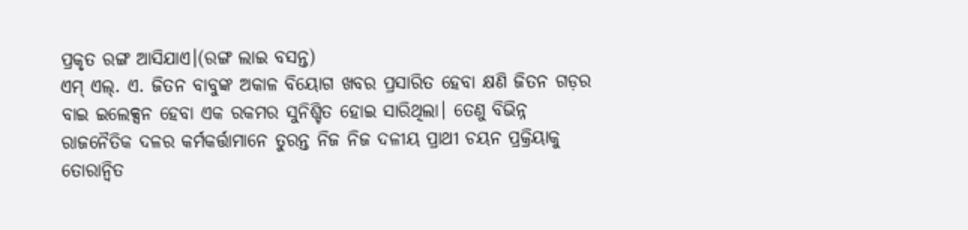ପ୍ରକୃତ ରଙ୍ଗ ଆସିଯାଏ।(ରଙ୍ଗ ଲାଇ ବସନ୍ତ)
ଏମ୍ ଏଲ୍. ଏ. ଜିତନ ବାବୁଙ୍କ ଅକାଳ ବିୟୋଗ ଖବର ପ୍ରସାରିତ ହେବା କ୍ଷଣି ଜିତନ ଗଡ଼ର ବାଇ ଇଲେକ୍ସନ ହେବା ଏକ ରକମର ସୁନିଶ୍ଚିତ ହୋଇ ସାରିଥିଲା। ତେଣୁ ବିଭିନ୍ନ ରାଜନୈତିକ ଦଳର କର୍ମକର୍ତ୍ତାମାନେ ତୁରନ୍ତ ନିଜ ନିଜ ଦଳୀୟ ପ୍ରାଥୀ ଚୟନ ପ୍ରକ୍ରିୟାକୁ ତୋରାନ୍ୱିତ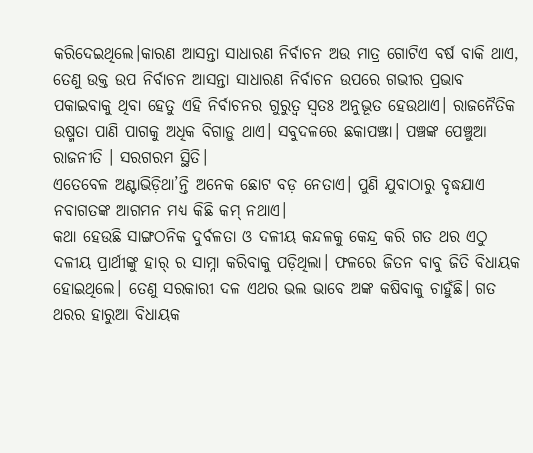କରିଦେଇଥିଲେ।କାରଣ ଆସନ୍ତା ସାଧାରଣ ନିର୍ବାଚନ ଅଉ ମାତ୍ର ଗୋଟିଏ ବର୍ଷ ବାକି ଥାଏ, ତେଣୁ ଉକ୍ତ ଉପ ନିର୍ବାଚନ ଆସନ୍ତା ସାଧାରଣ ନିର୍ବାଚନ ଉପରେ ଗଭୀର ପ୍ରଭାବ ପକାଇବାକୁ ଥିବା ହେତୁ ଏହି ନିର୍ବାଚନର ଗୁରୁତ୍ଵ ସ୍ୱତଃ ଅନୁଭୂତ ହେଉଥାଏ। ରାଜନୈତିକ ଉଷ୍ମତା ପାଣି ପାଗକୁ ଅଧିକ ବିଗାଡ଼ୁ ଥାଏ। ସବୁଦଳରେ ଛକାପଞ୍ଝା। ପଞ୍ଚଙ୍କ ପେଞ୍ଚୁଆ ରାଜନୀତି । ସରଗରମ ସ୍ଥିତି।
ଏତେବେଳ ଅଣ୍ଟାଭିଡ଼ିଥା’ନ୍ତି ଅନେକ ଛୋଟ ବଡ଼ ନେତାଏ। ପୁଣି ଯୁବାଠାରୁ ବୃଦ୍ଧଯାଏ ନବାଗତଙ୍କ ଆଗମନ ମଧ୍ଯ କିଛି କମ୍ ନଥାଏ।
କଥା ହେଉଛି ସାଙ୍ଗଠନିକ ଦୁର୍ବଳତା ଓ ଦଳୀୟ କନ୍ଦଳକୁ କେନ୍ଦ୍ର କରି ଗତ ଥର ଏଠୁ ଦଳୀୟ ପ୍ରାର୍ଥୀଙ୍କୁ ହାର୍ ର ସାମ୍ନା କରିବାକୁ ପଡ଼ିଥିଲା। ଫଳରେ ଜିତନ ବାବୁ ଜିତି ବିଧାୟକ ହୋଇଥିଲେ। ତେଣୁ ସରକାରୀ ଦଳ ଏଥର ଭଲ ଭାବେ ଅଙ୍କ କଷିବାକୁ ଚାହୁଁଛି। ଗତ ଥରର ହାରୁଆ ବିଧାୟକ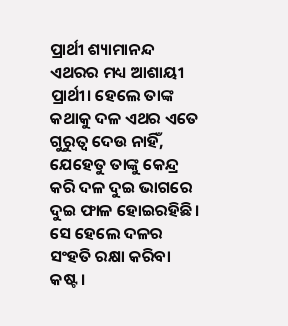ପ୍ରାର୍ଥୀ ଶ୍ୟାମାନନ୍ଦ ଏଥରର ମଧ୍ୟ ଆଶାୟୀ ପ୍ରାର୍ଥୀ। ହେଲେ ତାଙ୍କ କଥାକୁ ଦଳ ଏଥର ଏତେ ଗୁରୁତ୍ୱ ଦେଉ ନାହିଁ, ଯେହେତୁ ତାଙ୍କୁ କେନ୍ଦ୍ର କରି ଦଳ ଦୁଇ ଭାଗରେ ଦୁଇ ଫାଳ ହୋଇରହିଛି। ସେ ହେଲେ ଦଳର ସଂହତି ରକ୍ଷା କରିବା କଷ୍ଟ।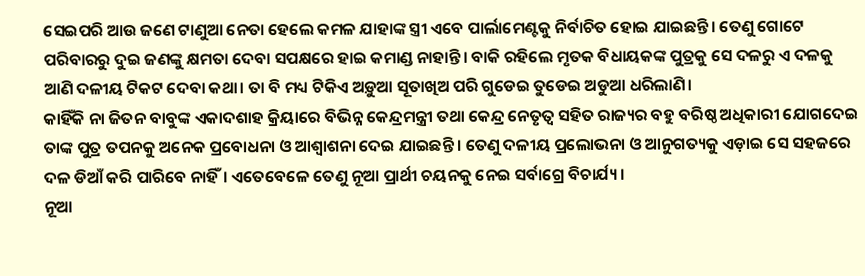ସେଇପରି ଆଉ ଜଣେ ଟାଣୁଆ ନେତା ହେଲେ କମଳ ଯାହାଙ୍କ ସ୍ତ୍ରୀ ଏବେ ପାର୍ଲାମେଣ୍ଟକୁ ନିର୍ବାଚିତ ହୋଇ ଯାଇଛନ୍ତି। ତେଣୁ ଗୋଟେ ପରିବାରରୁ ଦୁଇ ଜଣଙ୍କୁ କ୍ଷମତା ଦେବା ସପକ୍ଷରେ ହାଇ କମାଣ୍ଡ ନାହାନ୍ତି। ବାକି ରହିଲେ ମୃତକ ବିଧାୟକଙ୍କ ପୁତ୍ରକୁ ସେ ଦଳରୁ ଏ ଦଳକୁ ଆଣି ଦଳୀୟ ଟିକଟ ଦେବା କଥା। ତା ବି ମଧ୍ୟ ଟିକିଏ ଅଡ଼ୁଆ ସୂତାଖିଅ ପରି ଗୁଡେଇ ତୁଡେଇ ଅଡୁଆ ଧରିଲାଣି।
କାହିଁକି ନା ଜିତନ ବାବୁଙ୍କ ଏକାଦଶାହ କ୍ରିୟାରେ ବିଭିନ୍ନ କେନ୍ଦ୍ରମନ୍ତ୍ରୀ ତଥା କେନ୍ଦ୍ର ନେତୃତ୍ୱ ସହିତ ରାଜ୍ୟର ବହୁ ବରିଷ୍ଠ ଅଧିକାରୀ ଯୋଗଦେଇ ତାଙ୍କ ପୁତ୍ର ତପନକୁ ଅନେକ ପ୍ରବୋଧନା ଓ ଆଶ୍ଵାଶନା ଦେଇ ଯାଇଛନ୍ତି । ତେଣୁ ଦଳୀୟ ପ୍ରଲୋଭନା ଓ ଆନୁଗତ୍ୟକୁ ଏଡ଼ାଇ ସେ ସହଜରେ ଦଳ ଡିଆଁ କରି ପାରିବେ ନାହିଁ। ଏତେବେଳେ ତେଣୁ ନୂଆ ପ୍ରାର୍ଥୀ ଚୟନକୁ ନେଇ ସର୍ବାଗ୍ରେ ବିଚାର୍ଯ୍ୟ ।
ନୂଆ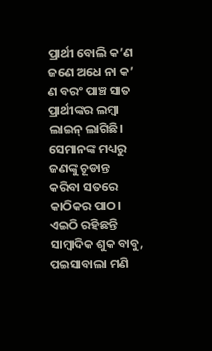ପ୍ରାର୍ଥୀ ବୋଲି କ’ଣ ଜଣେ ଅଧେ ନା କ’ ଣ ବରଂ ପାଞ୍ଚ ସାତ ପ୍ରାର୍ଥୀଙ୍କର ଲମ୍ବା ଲାଇନ୍ ଲାଗିଛି। ସେମାନଙ୍କ ମଧ୍ୟରୁ ଜଣଙ୍କୁ ଚୂଡାନ୍ତ କରିବା ସତରେ କାଠିକର ପାଠ।
ଏଇଠି ରହିଛନ୍ତି ସାମ୍ବାଦିକ ଶୁକ ବାବୁ, ପଇସାବାଲା ମଣି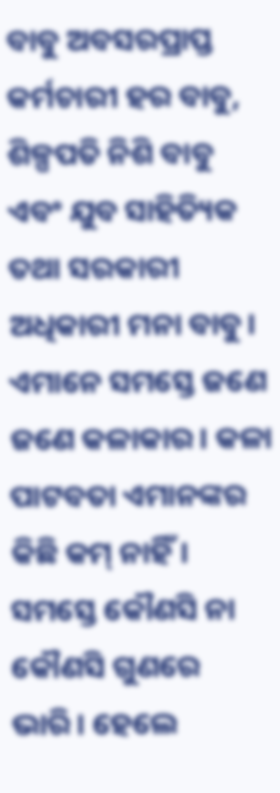ବାବୁ ଅବସରପ୍ରାପ୍ତ କର୍ମଚାରୀ ହର ବାବୁ, ଶିଳ୍ପପତି ନିଶି ବାବୁ ଏବଂ ଯୁବ ସାହିତ୍ୟିକ ତଥା ସରକାରୀ ଅଧିକାରୀ ମନା ବାବୁ। ଏମାନେ ସମସ୍ତେ ଜଣେ ଜଣେ କଳାକାର। କଳା ପାଟବତା ଏମାନଙ୍କର କିଛି କମ୍ ନାହିଁ। ସମସ୍ତେ କୌଣସି ନା କୌଣସି ଗୁଣରେ ଭାରି। ହେଲେ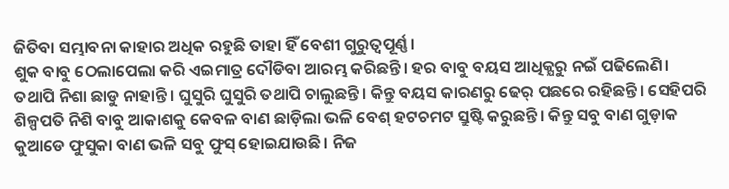ଜିତିବା ସମ୍ଭାବନା କାହାର ଅଧିକ ରହୁଛି ତାହା ହିଁ ବେଶୀ ଗୁରୁତ୍ୱପୂର୍ଣ୍ଣ।
ଶୁକ ବାବୁ ଠେଲାପେଲା କରି ଏଇମାତ୍ର ଦୌଡିବା ଆରମ୍ଭ କରିଛନ୍ତି। ହର ବାବୁ ବୟସ ଆଧିକ୍ଯରୁ ନଇଁ ପଢିଲେଣି। ତଥାପି ନିଶା ଛାଡୁ ନାହାନ୍ତି। ଘୁସୁରି ଘୁସୁରି ତଥାପି ଚାଲୁଛନ୍ତି। କିନ୍ତୁ ବୟସ କାରଣରୁ ଢେର୍ ପଛରେ ରହିଛନ୍ତି। ସେହିପରି ଶିଳ୍ପପତି ନିଶି ବାବୁ ଆକାଶକୁ କେବଳ ବାଣ ଛାଡ଼ିଲା ଭଳି ବେଶ୍ ହଟଚମଟ ସ୍ରୁଷ୍ଟି କରୁଛନ୍ତି। କିନ୍ତୁ ସବୁ ବାଣ ଗୁଡ଼ାକ କୁଆଡେ ଫୁସୁକା ବାଣ ଭଳି ସବୁ ଫୁସ୍ ହୋଇଯାଉଛି। ନିଜ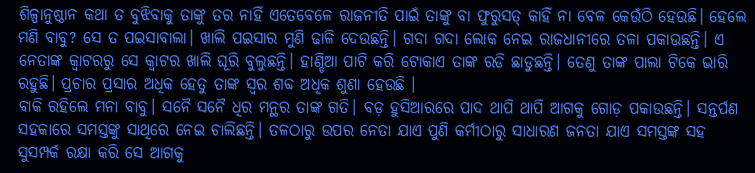ଶିଳ୍ପାନୁଷ୍ଠାନ କଥା ତ ବୁଝିବାକୁ ତାଙ୍କୁ ତର ନାହିଁ ଏତେବେଳେ ରାଜନୀତି ପାଇଁ ତାଙ୍କୁ ବା ଫୁରୁସତ୍ କାହିଁ ନା ବେଳ କେଉଁଠି ହେଉଛି। ହେଲେ ମଣି ବାବୁ? ସେ ତ ପଇସାବାଲା। ଖାଲି ପଇସାର ମୁଣି ଢାଳି ଦେଉଛନ୍ତି। ଗଦା ଗଦା ଲୋକ ନେଇ ରାଜଧାନୀରେ ତଳା ପକାଉଛନ୍ତି। ଏ ନେତାଙ୍କ କ୍ୱାଟରରୁ ସେ କ୍ୱାଟର ଖାଲି ଘୂରି ବୁଲୁଛନ୍ତି। ହାଣ୍ଡିଆ ପାଟି କରି ଟୋକାଏ ତାଙ୍କ ରଡି ଛାଡୁଛନ୍ତି। ତେଣୁ ତାଙ୍କ ପାଲା ଟିକେ ଭାରି ରହୁଛି। ପ୍ରଚାର ପ୍ରସାର ଅଧିକ ହେତୁ ତାଙ୍କ ସ୍ଵର ଶବ୍ଦ ଅଧିକ ଶୁଣା ହେଉଛି ।
ବାକି ରହିଲେ ମନା ବାବୁ। ସନୈ ସନୈ ଧିର ମନ୍ଥର ତାଙ୍କ ଗତି। ବଡ଼ ହୁସିଆରରେ ପାଦ ଥାପି ଥାପି ଆଗକୁ ଗୋଡ଼ ପକାଉଛନ୍ତି। ସନ୍ତର୍ପଣ ସହକାରେ ସମସ୍ତଙ୍କୁ ସାଥିରେ ନେଇ ଚାଲିଛନ୍ତି। ତଳଠାରୁ ଉପର ନେତା ଯାଏ ପୁଣି କର୍ମୀଠାରୁ ସାଧାରଣ ଜନତା ଯାଏ ସମସ୍ତଙ୍କ ସହ ସୁସମ୍ପର୍କ ରକ୍ଷା କରି ସେ ଆଗକୁ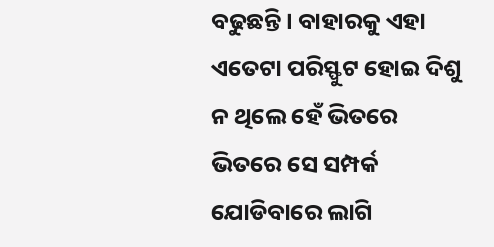ବଢୁଛନ୍ତି। ବାହାରକୁ ଏହା ଏତେଟା ପରିସ୍ଫୁଟ ହୋଇ ଦିଶୁ ନ ଥିଲେ ହେଁ ଭିତରେ ଭିତରେ ସେ ସମ୍ପର୍କ ଯୋଡିବାରେ ଲାଗି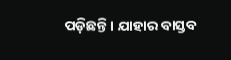ପଡ଼ିଛନ୍ତି। ଯାହାର ବାସ୍ତବ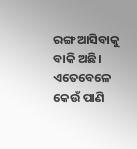ରଙ୍ଗ ଆସିବାକୁ ବାକି ଅଛି। ଏତେବେଳେ କେଉଁ ପାଣି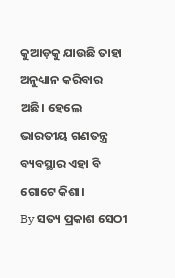କୁଆଡ଼କୁ ଯାଉଛି ତାହା ଅନୁଧ୍ୟାନ କରିବାର ଅଛି। ହେଲେ ଭାରତୀୟ ଗଣତନ୍ତ୍ର ବ୍ୟବସ୍ଥାର ଏହା ବି ଗୋଟେ କିଶା।
By ସତ୍ୟ ପ୍ରକାଶ ସେଠୀ